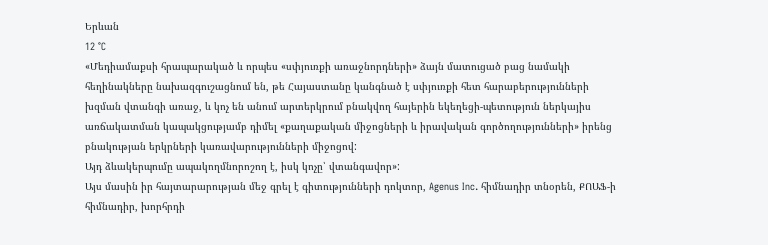Երևան
12 °C
«Մեդիամաքսի հրապարակած և որպես «սփյուռքի առաջնորդների» ձայն մատուցած բաց նամակի հեղինակները նախազգուշացնում են, թե Հայաստանը կանգնած է սփյուռքի հետ հարաբերությունների խզման վտանգի առաջ, և կոչ են անում արտերկրում բնակվող հայերին եկեղեցի-պետություն ներկայիս առճակատման կապակցությամբ դիմել «քաղաքական միջոցների և իրավական գործողությունների» իրենց բնակության երկրների կառավարությունների միջոցով:
Այդ ձևակերպումը ապակողմնորոշող է, իսկ կոչը՝ վտանգավոր»:
Այս մասին իր հայտարարության մեջ գրել է գիտությունների դոկտոր, Agenus Inc. հիմնադիր տնօրեն, ՔՈԱՖ-ի հիմնադիր, խորհրդի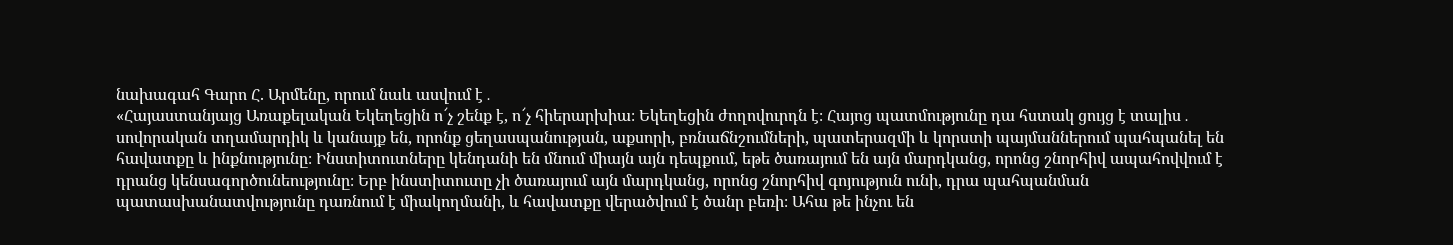նախագահ Գարո Հ. Արմենը, որում նաև ասվում է․
«Հայաստանյայց Առաքելական Եկեղեցին ո՜չ շենք է, ո՜չ հիերարխիա։ Եկեղեցին ժողովուրդն է։ Հայոց պատմությունը դա հստակ ցույց է տալիս․ սովորական տղամարդիկ և կանայք են, որոնք ցեղասպանության, աքսորի, բռնաճնշումների, պատերազմի և կորստի պայմաններում պահպանել են հավատքը և ինքնությունը։ Ինստիտուտները կենդանի են մնում միայն այն դեպքում, եթե ծառայում են այն մարդկանց, որոնց շնորհիվ ապահովվում է դրանց կենսագործունեությունը։ Երբ ինստիտուտը չի ծառայում այն մարդկանց, որոնց շնորհիվ գոյություն ունի, դրա պահպանման պատասխանատվությունը դառնում է միակողմանի, և հավատքը վերածվում է ծանր բեռի։ Ահա թե ինչու են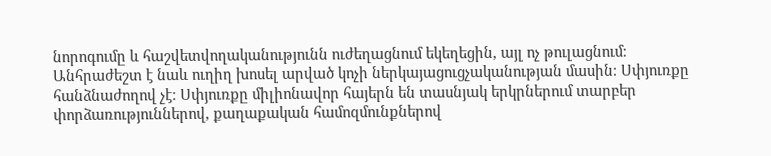նորոգումը և հաշվետվողականությունն ուժեղացնում եկեղեցին, այլ ոչ թուլացնում։
Անհրաժեշտ է նաև ուղիղ խոսել արված կոչի ներկայացուցչականության մասին։ Սփյուռքը հանձնաժողով չէ։ Սփյուռքը միլիոնավոր հայերն են տասնյակ երկրներում տարբեր փորձառություններով, քաղաքական համոզմունքներով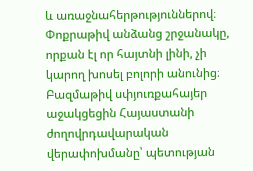և առաջնահերթություններով։ Փոքրաթիվ անձանց շրջանակը, որքան էլ որ հայտնի լինի, չի կարող խոսել բոլորի անունից։ Բազմաթիվ սփյուռքահայեր աջակցեցին Հայաստանի ժողովրդավարական վերափոխմանը՝ պետության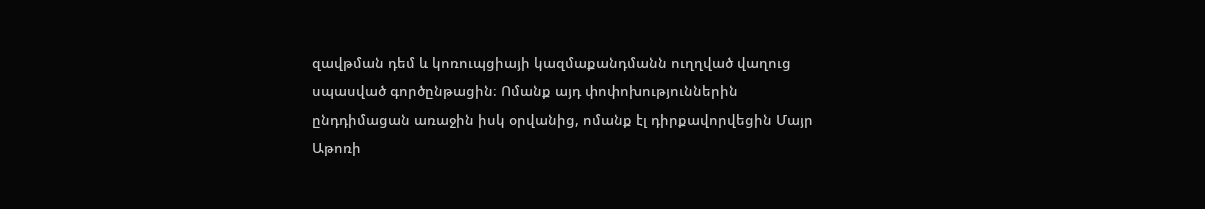զավթման դեմ և կոռուպցիայի կազմաքանդմանն ուղղված վաղուց սպասված գործընթացին։ Ոմանք այդ փոփոխություններին ընդդիմացան առաջին իսկ օրվանից, ոմանք էլ դիրքավորվեցին Մայր Աթոռի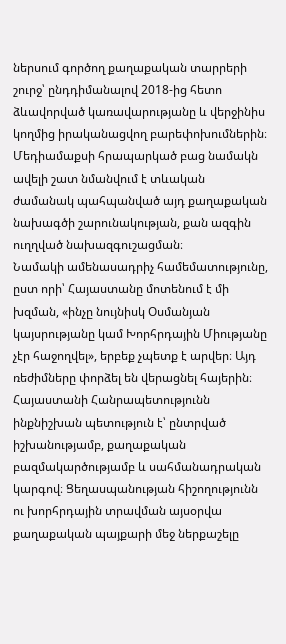ներսում գործող քաղաքական տարրերի շուրջ՝ ընդդիմանալով 2018-ից հետո ձևավորված կառավարությանը և վերջինիս կողմից իրականացվող բարեփոխումներին։ Մեդիամաքսի հրապարկած բաց նամակն ավելի շատ նմանվում է տևական ժամանակ պահպանված այդ քաղաքական նախագծի շարունակության, քան ազգին ուղղված նախազգուշացման։
Նամակի ամենասադրիչ համեմատությունը, ըստ որի՝ Հայաստանը մոտենում է մի խզման, «ինչը նույնիսկ Օսմանյան կայսրությանը կամ Խորհրդային Միությանը չէր հաջողվել», երբեք չպետք է արվեր։ Այդ ռեժիմները փորձել են վերացնել հայերին։ Հայաստանի Հանրապետությունն ինքնիշխան պետություն է՝ ընտրված իշխանությամբ, քաղաքական բազմակարծությամբ և սահմանադրական կարգով։ Ցեղասպանության հիշողությունն ու խորհրդային տրավման այսօրվա քաղաքական պայքարի մեջ ներքաշելը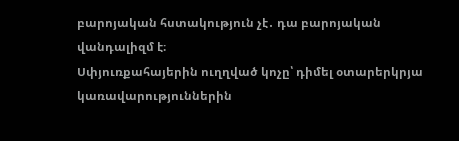բարոյական հստակություն չէ․ դա բարոյական վանդալիզմ է։
Սփյուռքահայերին ուղղված կոչը՝ դիմել օտարերկրյա կառավարություններին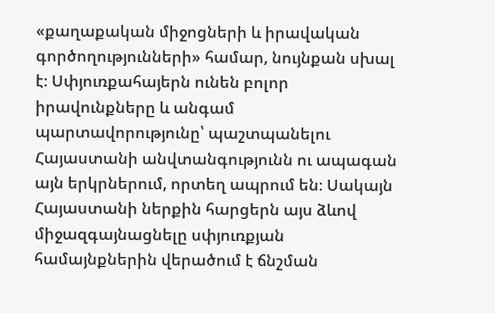«քաղաքական միջոցների և իրավական գործողությունների» համար, նույնքան սխալ է։ Սփյուռքահայերն ունեն բոլոր իրավունքները և անգամ պարտավորությունը՝ պաշտպանելու Հայաստանի անվտանգությունն ու ապագան այն երկրներում, որտեղ ապրում են։ Սակայն Հայաստանի ներքին հարցերն այս ձևով միջազգայնացնելը սփյուռքյան համայնքներին վերածում է ճնշման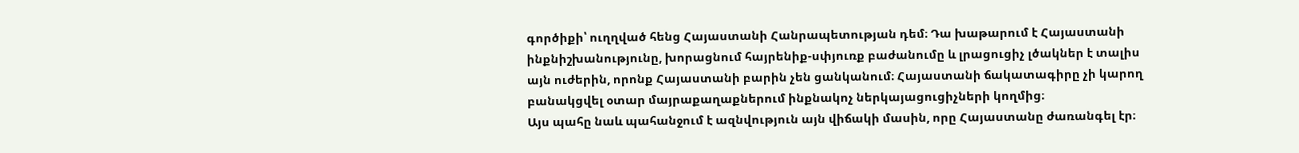գործիքի՝ ուղղված հենց Հայաստանի Հանրապետության դեմ։ Դա խաթարում է Հայաստանի ինքնիշխանությունը, խորացնում հայրենիք-սփյուռք բաժանումը և լրացուցիչ լծակներ է տալիս այն ուժերին, որոնք Հայաստանի բարին չեն ցանկանում։ Հայաստանի ճակատագիրը չի կարող բանակցվել օտար մայրաքաղաքներում ինքնակոչ ներկայացուցիչների կողմից։
Այս պահը նաև պահանջում է ազնվություն այն վիճակի մասին, որը Հայաստանը ժառանգել էր։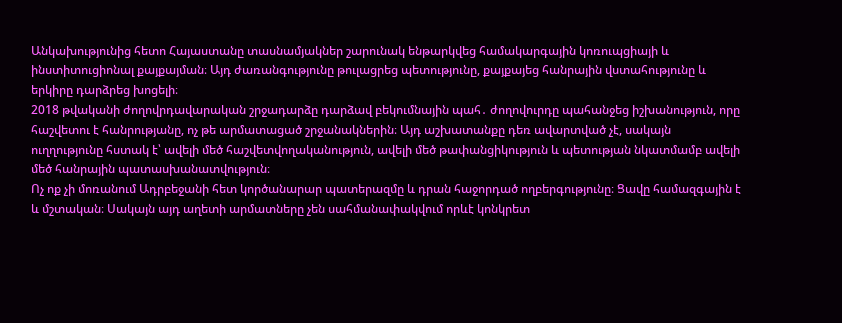Անկախությունից հետո Հայաստանը տասնամյակներ շարունակ ենթարկվեց համակարգային կոռուպցիայի և ինստիտուցիոնալ քայքայման։ Այդ ժառանգությունը թուլացրեց պետությունը, քայքայեց հանրային վստահությունը և երկիրը դարձրեց խոցելի։
2018 թվականի ժողովրդավարական շրջադարձը դարձավ բեկումնային պահ․ ժողովուրդը պահանջեց իշխանություն, որը հաշվետու է հանրությանը, ոչ թե արմատացած շրջանակներին։ Այդ աշխատանքը դեռ ավարտված չէ, սակայն ուղղությունը հստակ է՝ ավելի մեծ հաշվետվողականություն, ավելի մեծ թափանցիկություն և պետության նկատմամբ ավելի մեծ հանրային պատասխանատվություն։
Ոչ ոք չի մոռանում Ադրբեջանի հետ կործանարար պատերազմը և դրան հաջորդած ողբերգությունը։ Ցավը համազգային է և մշտական։ Սակայն այդ աղետի արմատները չեն սահմանափակվում որևէ կոնկրետ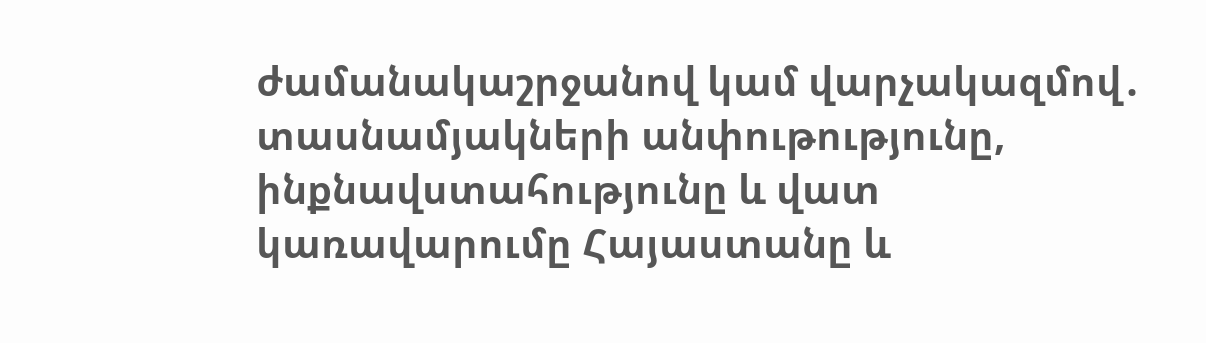ժամանակաշրջանով կամ վարչակազմով․ տասնամյակների անփութությունը, ինքնավստահությունը և վատ կառավարումը Հայաստանը և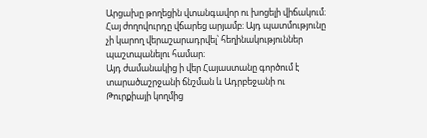Արցախը թողեցին վտանգավոր ու խոցելի վիճակում։ Հայ ժողովուրդը վճարեց արյամբ։ Այդ պատմությունը չի կարող վերաշարադրվել՝ հեղինակություններ պաշտպանելու համար։
Այդ ժամանակից ի վեր Հայաստանը գործում է տարածաշրջանի ճնշման և Ադրբեջանի ու Թուրքիայի կողմից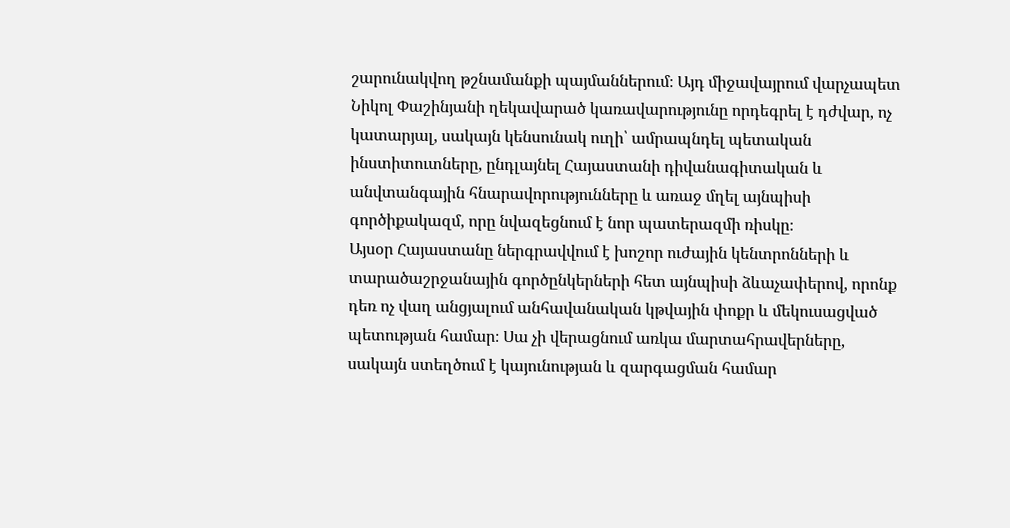շարունակվող թշնամանքի պայմաններում։ Այդ միջավայրում վարչապետ Նիկոլ Փաշինյանի ղեկավարած կառավարությունը որդեգրել է դժվար, ոչ կատարյալ, սակայն կենսունակ ուղի՝ ամրապնդել պետական ինստիտուտները, ընդլայնել Հայաստանի դիվանագիտական և անվտանգային հնարավորությունները և առաջ մղել այնպիսի գործիքակազմ, որը նվազեցնում է նոր պատերազմի ռիսկը։
Այսօր Հայաստանը ներգրավվում է խոշոր ուժային կենտրոնների և տարածաշրջանային գործընկերների հետ այնպիսի ձևաչափերով, որոնք դեռ ոչ վաղ անցյալում անհավանական կթվային փոքր և մեկուսացված պետության համար։ Սա չի վերացնում առկա մարտահրավերները, սակայն ստեղծում է կայունության և զարգացման համար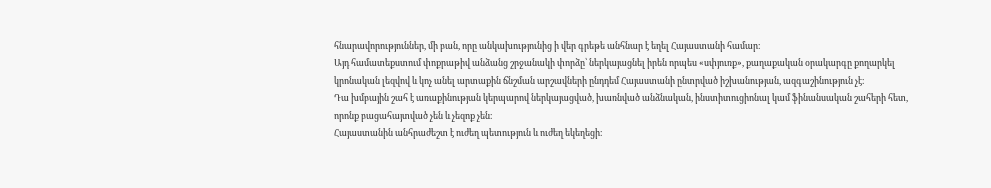հնարավորություններ, մի բան, որը անկախությունից ի վեր գրեթե անհնար է եղել Հայաստանի համար։
Այդ համատեքստում փոքրաթիվ անձանց շրջանակի փորձը՝ ներկայացնել իրեն որպես «սփյուռք», քաղաքական օրակարգը քողարկել կրոնական լեզվով և կոչ անել արտաքին ճնշման արշավների ընդդեմ Հայաստանի ընտրված իշխանության, ազգաշինություն չէ։
Դա խմբային շահ է առաքինության կերպարով ներկայացված, խառնված անձնական, ինստիտուցիոնալ կամ ֆինանսական շահերի հետ, որոնք բացահայտված չեն և չեզոք չեն։
Հայաստանին անհրաժեշտ է ուժեղ պետություն և ուժեղ եկեղեցի։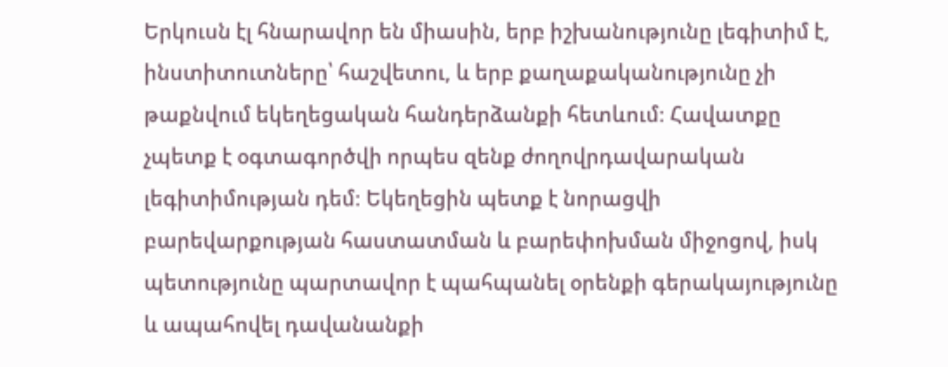Երկուսն էլ հնարավոր են միասին, երբ իշխանությունը լեգիտիմ է, ինստիտուտները՝ հաշվետու, և երբ քաղաքականությունը չի թաքնվում եկեղեցական հանդերձանքի հետևում։ Հավատքը չպետք է օգտագործվի որպես զենք ժողովրդավարական լեգիտիմության դեմ։ Եկեղեցին պետք է նորացվի բարեվարքության հաստատման և բարեփոխման միջոցով, իսկ պետությունը պարտավոր է պահպանել օրենքի գերակայությունը և ապահովել դավանանքի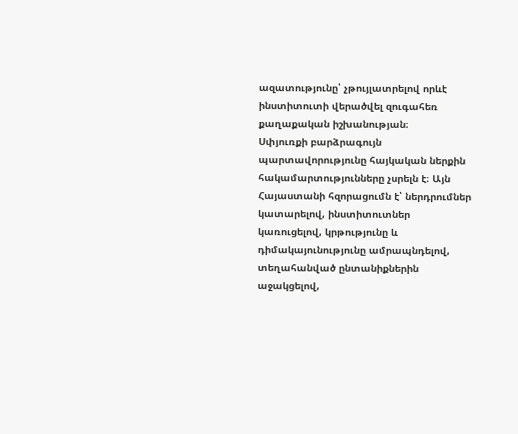ազատությունը՝ չթույլատրելով որևէ ինստիտուտի վերածվել զուգահեռ քաղաքական իշխանության։
Սփյուռքի բարձրագույն պարտավորությունը հայկական ներքին հակամարտությունները չսրելն է։ Այն Հայաստանի հզորացումն է՝ ներդրումներ կատարելով, ինստիտուտներ կառուցելով, կրթությունը և դիմակայունությունը ամրապնդելով, տեղահանված ընտանիքներին աջակցելով,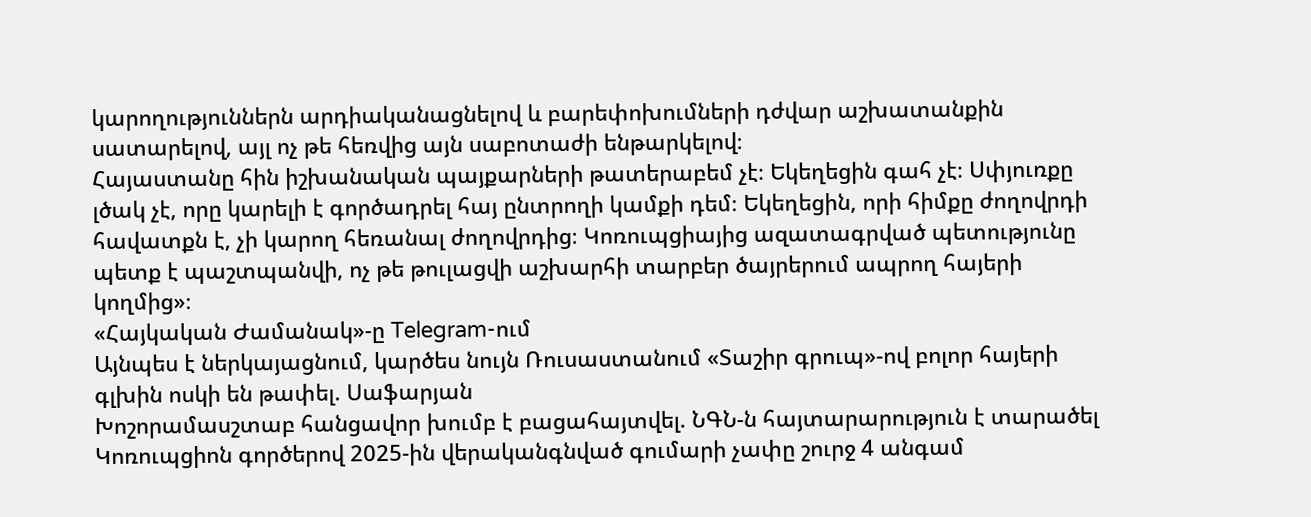կարողություններն արդիականացնելով և բարեփոխումների դժվար աշխատանքին սատարելով, այլ ոչ թե հեռվից այն սաբոտաժի ենթարկելով։
Հայաստանը հին իշխանական պայքարների թատերաբեմ չէ։ Եկեղեցին գահ չէ։ Սփյուռքը լծակ չէ, որը կարելի է գործադրել հայ ընտրողի կամքի դեմ։ Եկեղեցին, որի հիմքը ժողովրդի հավատքն է, չի կարող հեռանալ ժողովրդից։ Կոռուպցիայից ազատագրված պետությունը պետք է պաշտպանվի, ոչ թե թուլացվի աշխարհի տարբեր ծայրերում ապրող հայերի կողմից»։
«Հայկական Ժամանակ»-ը Telegram-ում
Այնպես է ներկայացնում, կարծես նույն Ռուսաստանում «Տաշիր գրուպ»-ով բոլոր հայերի գլխին ոսկի են թափել. Սաֆարյան
Խոշորամասշտաբ հանցավոր խումբ է բացահայտվել. ՆԳՆ-ն հայտարարություն է տարածել
Կոռուպցիոն գործերով 2025-ին վերականգնված գումարի չափը շուրջ 4 անգամ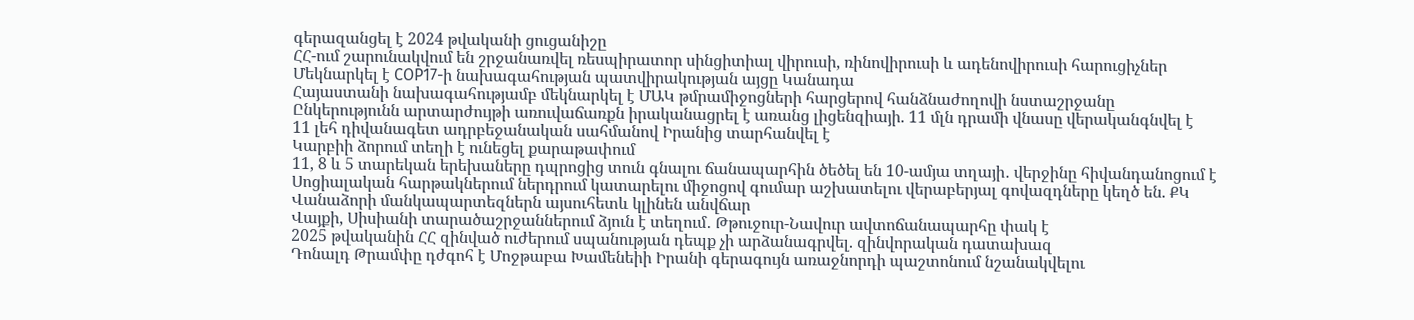գերազանցել է 2024 թվականի ցուցանիշը
ՀՀ-ում շարունակվում են շրջանառվել ռեսպիրատոր սինցիտիալ վիրուսի, ռինովիրուսի և ադենովիրուսի հարուցիչներ
Մեկնարկել է COP17-ի նախագահության պատվիրակության այցը Կանադա
Հայաստանի նախագահությամբ մեկնարկել է ՄԱԿ թմրամիջոցների հարցերով հանձնաժողովի նստաշրջանը
Ընկերությունն արտարժույթի առուվաճառքն իրականացրել է առանց լիցենզիայի. 11 մլն դրամի վնասը վերականգնվել է
11 լեհ դիվանագետ ադրբեջանական սահմանով Իրանից տարհանվել է
Կարբիի ձորում տեղի է ունեցել քարաթափում
11, 8 և 5 տարեկան երեխաները դպրոցից տուն գնալու ճանապարհին ծեծել են 10-ամյա տղայի․ վերջինը հիվանդանոցում է
Սոցիալական հարթակներում ներդրում կատարելու միջոցով գումար աշխատելու վերաբերյալ գովազդները կեղծ են. ՔԿ
Վանաձորի մանկապարտեզներն այսուհետև կլինեն անվճար
Վայքի, Սիսիանի տարածաշրջաններում ձյուն է տեղում․ Թթուջուր-Նավուր ավտոճանապարհը փակ է
2025 թվականին ՀՀ զինված ուժերում սպանության դեպք չի արձանագրվել. զինվորական դատախազ
Դոնալդ Թրամփը դժգոհ է Մոջթաբա Խամենեիի Իրանի գերագույն առաջնորդի պաշտոնում նշանակվելու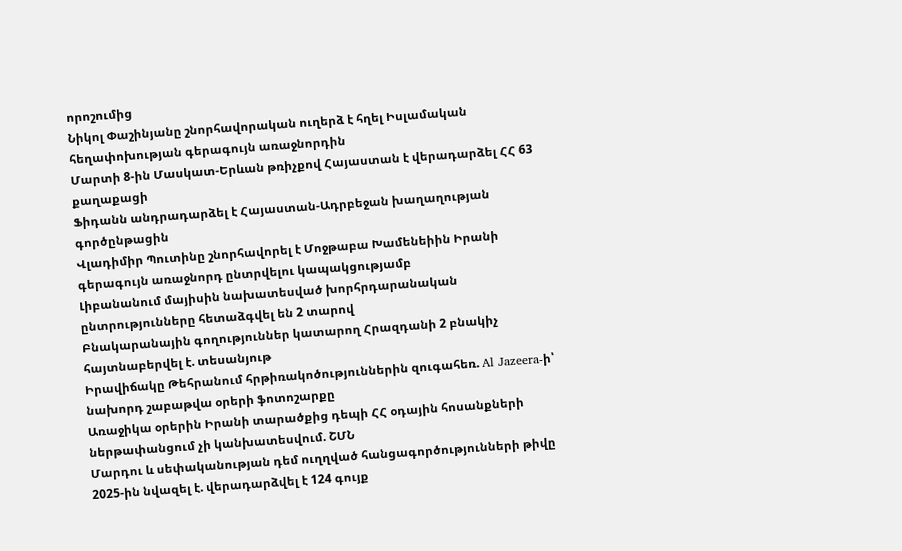որոշումից
Նիկոլ Փաշինյանը շնորհավորական ուղերձ է հղել Իսլամական հեղափոխության գերագույն առաջնորդին
Մարտի 8-ին Մասկատ-Երևան թռիչքով Հայաստան է վերադարձել ՀՀ 63 քաղաքացի
Ֆիդանն անդրադարձել է Հայաստան-Ադրբեջան խաղաղության գործընթացին
Վլադիմիր Պուտինը շնորհավորել է Մոջթաբա Խամենեիին Իրանի գերագույն առաջնորդ ընտրվելու կապակցությամբ
Լիբանանում մայիսին նախատեսված խորհրդարանական ընտրությունները հետաձգվել են 2 տարով
Բնակարանային գողություններ կատարող Հրազդանի 2 բնակիչ հայտնաբերվել է. տեսանյութ
Իրավիճակը Թեհրանում հրթիռակոծություններին զուգահեռ. Al Jazeera-ի՝ նախորդ շաբաթվա օրերի ֆոտոշարքը
Առաջիկա օրերին Իրանի տարածքից դեպի ՀՀ օդային հոսանքների ներթափանցում չի կանխատեսվում. ՇՄՆ
Մարդու և սեփականության դեմ ուղղված հանցագործությունների թիվը 2025-ին նվազել է. վերադարձվել է 124 գույք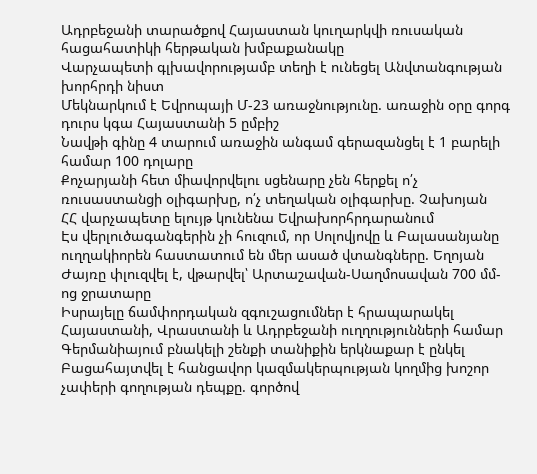Ադրբեջանի տարածքով Հայաստան կուղարկվի ռուսական հացահատիկի հերթական խմբաքանակը
Վարչապետի գլխավորությամբ տեղի է ունեցել Անվտանգության խորհրդի նիստ
Մեկնարկում է Եվրոպայի Մ-23 առաջնությունը. առաջին օրը գորգ դուրս կգա Հայաստանի 5 ըմբիշ
Նավթի գինը 4 տարում առաջին անգամ գերազանցել է 1 բարելի համար 100 դոլարը
Քոչարյանի հետ միավորվելու սցենարը չեն հերքել ո՛չ ռուսաստանցի օլիգարխը, ո՛չ տեղական օլիգարխը. Չախոյան
ՀՀ վարչապետը ելույթ կունենա Եվրախորհրդարանում
Էս վերլուծագանգերին չի հուզում, որ Սոլովյովը և Բալասանյանը ուղղակիորեն հաստատում են մեր ասած վտանգները. Եղոյան
Ժայռը փլուզվել է, վթարվել՝ Արտաշավան-Սաղմոսավան 700 մմ-ոց ջրատարը
Իսրայելը ճամփորդական զգուշացումներ է հրապարակել Հայաստանի, Վրաստանի և Ադրբեջանի ուղղությունների համար
Գերմանիայում բնակելի շենքի տանիքին երկնաքար է ընկել
Բացահայտվել է հանցավոր կազմակերպության կողմից խոշոր չափերի գողության դեպքը. գործով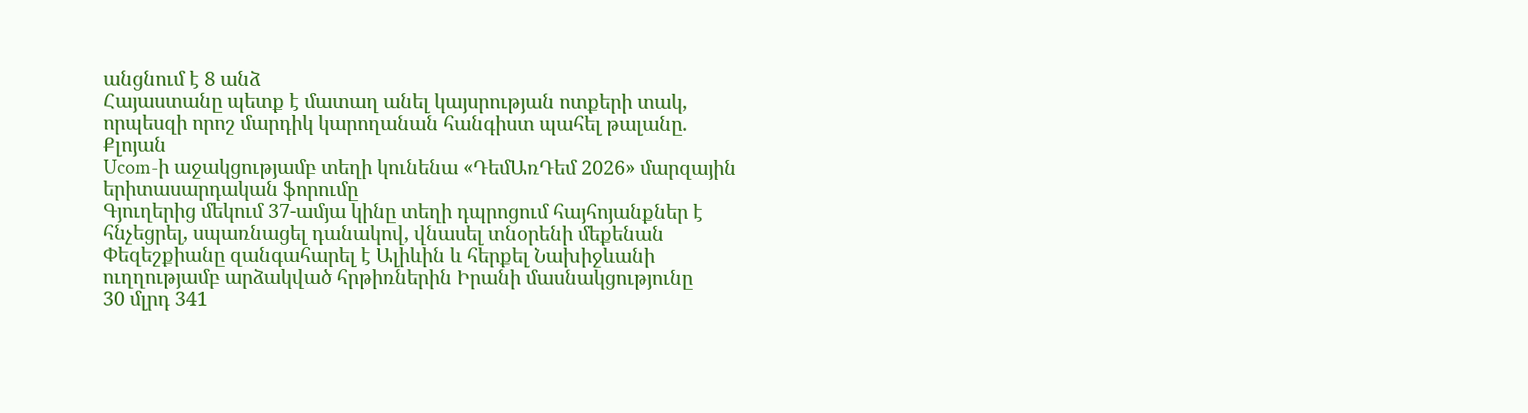անցնում է 8 անձ
Հայաստանը պետք է մատաղ անել կայսրության ոտքերի տակ, որպեսզի որոշ մարդիկ կարողանան հանգիստ պահել թալանը. Քլոյան
Ucom-ի աջակցությամբ տեղի կունենա «ԴեմԱռԴեմ 2026» մարզային երիտասարդական ֆորումը
Գյուղերից մեկում 37-ամյա կինը տեղի դպրոցում հայհոյանքներ է հնչեցրել, սպառնացել դանակով, վնասել տնօրենի մեքենան
Փեզեշքիանը զանգահարել է Ալիևին և հերքել Նախիջևանի ուղղությամբ արձակված հրթիռներին Իրանի մասնակցությունը
30 մլրդ 341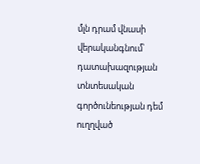մլն դրամ վնասի վերականգնում՝ դատախազության տնտեսական գործունեության դեմ ուղղված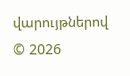վարույթներով
© 2026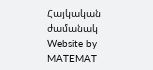Հայկական ժամանակ
Website by MATEMAT